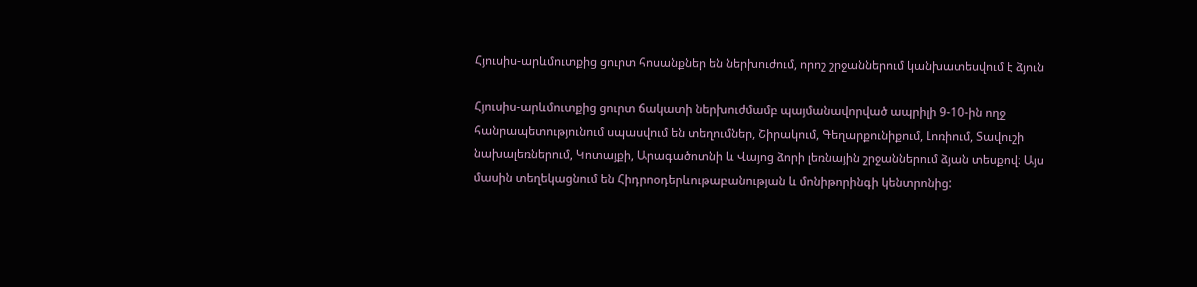Հյուսիս-արևմուտքից ցուրտ հոսանքներ են ներխուժում, որոշ շրջաններում կանխատեսվում է ձյուն

Հյուսիս-արևմուտքից ցուրտ ճակատի ներխուժմամբ պայմանավորված ապրիլի 9-10-ին ողջ հանրապետությունում սպասվում են տեղումներ, Շիրակում, Գեղարքունիքում, Լոռիում, Տավուշի նախալեռներում, Կոտայքի, Արագածոտնի և Վայոց ձորի լեռնային շրջաններում ձյան տեսքով։ Այս մասին տեղեկացնում են Հիդրոօդերևութաբանության և մոնիթորինգի կենտրոնից: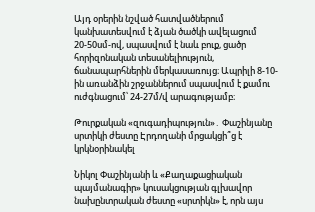Այդ օրերին նշված հատվածներում կանխատեսվում է ձյան ծածկի ավելացում 20-50սմ-ով, սպասվում է նաև բուք, ցածր հորիզոնական տեսանելիություն, ճանապարհներին մերկասառույց։ Ապրիլի 8-10-ին առանձին շրջաններում սպասվում է քամու ուժգնացում՝ 24-27մ/վ արագությամբ։

Թուրքական «զուգադիպություն»․ Փաշինյանը սրտիկի ժեստը Էրդողանի մրցակցի՞ց է կրկնօրինակել

Նիկոլ Փաշինյանի և «Քաղաքացիական պայմանագիր» կուսակցության գլխավոր նախընտրական ժեստը «սրտիկն» է, որն այս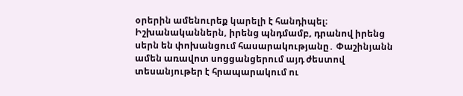օրերին ամենուրեք կարելի է հանդիպել։ Իշխանականներն, իրենց պնդմամբ, դրանով իրենց սերն են փոխանցում հասարակությանը․ Փաշինյանն ամեն առավոտ սոցցանցերում այդ ժեստով տեսանյութեր է հրապարակում ու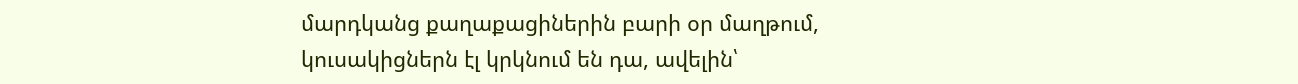մարդկանց քաղաքացիներին բարի օր մաղթում, կուսակիցներն էլ կրկնում են դա, ավելին՝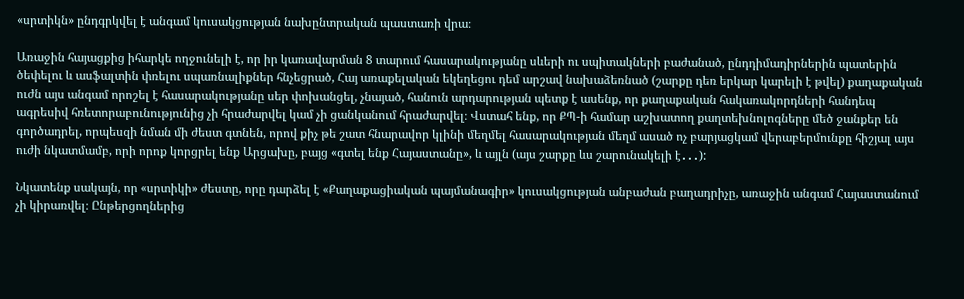«սրտիկն» ընդգրկվել է անգամ կուսակցության նախընտրական պաստառի վրա։

Առաջին հայացքից իհարկե ողջունելի է, որ իր կառավարման 8 տարում հասարակությանը սևերի ու սպիտակների բաժանած, ընդդիմադիրներին պատերին ծեփելու և ասֆալտին փռելու սպառնալիքներ հնչեցրած, Հայ առաքելական եկեղեցու դեմ արշավ նախաձեռնած (շարքը դեռ երկար կարելի է թվել) քաղաքական ուժն այս անգամ որոշել է հասարակությանը սեր փոխանցել, չնայած, հանուն արդարության պետք է ասենք, որ քաղաքական հակառակորդների հանդեպ ագրեսիվ հռետորաբունությունից չի հրաժարվել կամ չի ցանկանում հրաժարվել։ Վստահ ենք, որ ՔՊ-ի համար աշխատող քաղտեխնոլոգները մեծ ջանքեր են գործադրել, որպեսզի նման մի ժեստ գտնեն, որով քիչ թե շատ հնարավոր կլինի մեղմել հասարակության մեղմ ասած ոչ բարյացկամ վերաբերմունքը հիշյալ այս ուժի նկատմամբ, որի որոք կորցրել ենք Արցախը, բայց «գտել ենք Հայաստանը», և այլն (այս շարքը ևս շարունակելի է․․․):

Նկատենք սակայն, որ «սրտիկի» ժեստը, որը դարձել է «Քաղաքացիական պայմանագիր» կուսակցության անբաժան բաղադրիչը, առաջին անգամ Հայաստանում չի կիրառվել։ Ընթերցողներից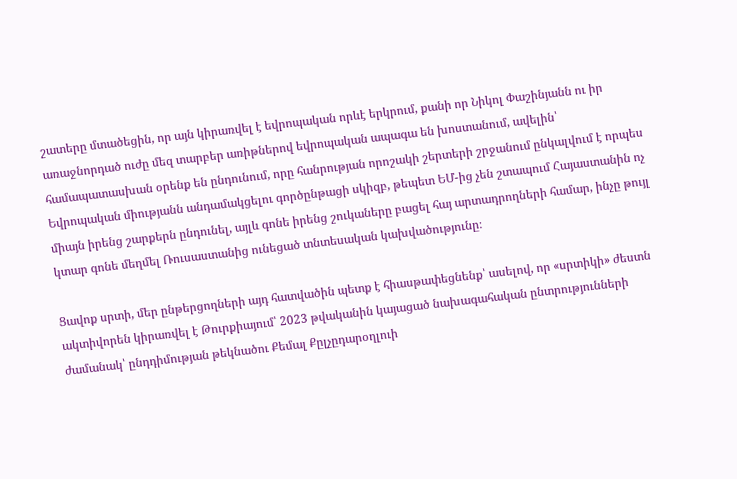շատերը մտածեցին, որ այն կիրառվել է եվրոպական որևէ երկրում, քանի որ Նիկոլ Փաշինյանն ու իր առաջնորդած ուժը մեզ տարբեր առիթներով եվրոպական ապագա են խոստանում, ավելին՝ համապատասխան օրենք են ընդունում, որը հանրության որոշակի շերտերի շրջանում ընկալվում է որպես Եվրոպական միությանն անդամակցելու գործընթացի սկիզբ, թեպետ ԵՄ-ից չեն շտապում Հայաստանին ոչ միայն իրենց շարքերն ընդունել, այլև գոնե իրենց շուկաները բացել հայ արտադրողների համար, ինչը թույլ կտար գոնե մեղմել Ռուսաստանից ունեցած տնտեսական կախվածությունը։

Ցավոք սրտի, մեր ընթերցողների այդ հատվածին պետք է հիասթափեցնենք՝ ասելով, որ «սրտիկի» ժեստն ակտիվորեն կիրառվել է Թուրքիայում՝ 2023 թվականին կայացած նախագահական ընտրությունների ժամանակ՝ ընդդիմության թեկնածու Քեմալ Քըլչըդարօղլուի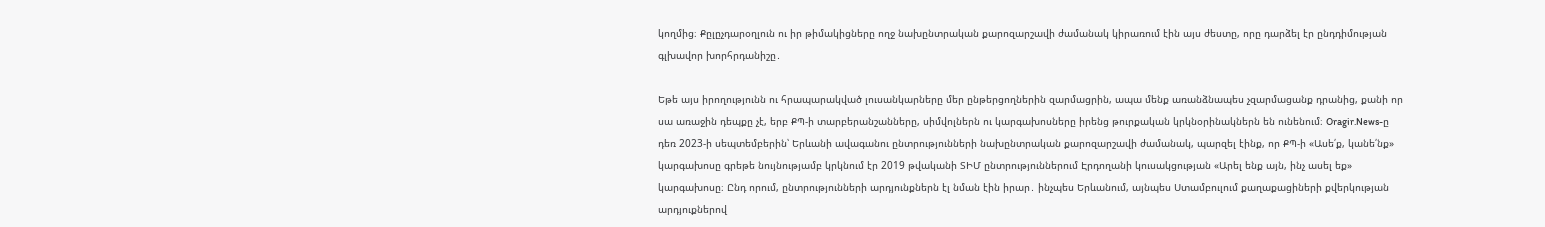կողմից։ Քըլըչդարօղլուն ու իր թիմակիցները ողջ նախընտրական քարոզարշավի ժամանակ կիրառում էին այս ժեստը, որը դարձել էր ընդդիմության գլխավոր խորհրդանիշը․

Եթե այս իրողությունն ու հրապարակված լուսանկարները մեր ընթերցողներին զարմացրին, ապա մենք առանձնապես չզարմացանք դրանից, քանի որ սա առաջին դեպքը չէ, երբ ՔՊ-ի տարբերանշանները, սիմվոլներն ու կարգախոսները իրենց թուրքական կրկնօրինակներն են ունենում։ Oragir.News-ը դեռ 2023-ի սեպտեմբերին՝ Երևանի ավագանու ընտրությունների նախընտրական քարոզարշավի ժամանակ, պարզել էինք, որ ՔՊ-ի «Ասե՛ք, կանե՛նք» կարգախոսը գրեթե նույնությամբ կրկնում էր 2019 թվականի ՏԻՄ ընտրություններում Էրդողանի կուսակցության «Արել ենք այն, ինչ ասել եք» կարգախոսը։ Ընդ որում, ընտրությունների արդյունքներն էլ նման էին իրար․ ինչպես Երևանում, այնպես Ստամբուլում քաղաքացիների քվերկության արդյուքներով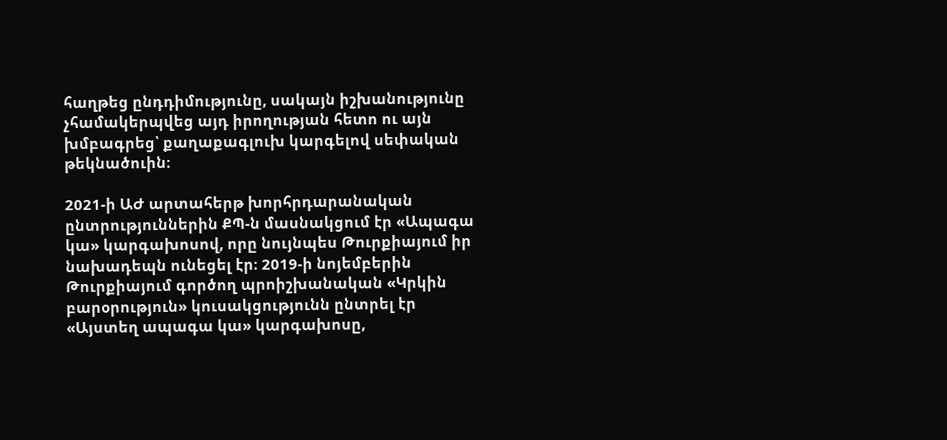հաղթեց ընդդիմությունը, սակայն իշխանությունը չհամակերպվեց այդ իրողության հետո ու այն խմբագրեց՝ քաղաքագլուխ կարգելով սեփական թեկնածուին։

2021-ի ԱԺ արտահերթ խորհրդարանական ընտրություններին ՔՊ-ն մասնակցում էր «Ապագա կա» կարգախոսով, որը նույնպես Թուրքիայում իր նախադեպն ունեցել էր։ 2019-ի նոյեմբերին Թուրքիայում գործող պրոիշխանական «Կրկին բարօրություն» կուսակցությունն ընտրել էր «Այստեղ ապագա կա» կարգախոսը,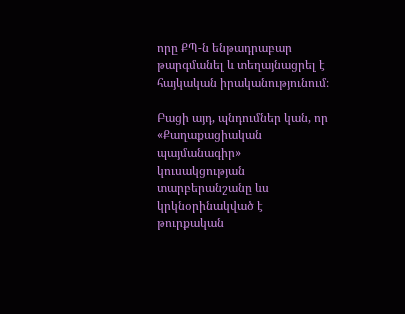որը ՔՊ-ն ենթադրաբար թարգմանել և տեղայնացրել է հայկական իրականությունում։

Բացի այդ, պնդումներ կան, որ «Քաղաքացիական պայմանագիր» կուսակցության տարբերանշանը ևս կրկնօրինակված է թուրքական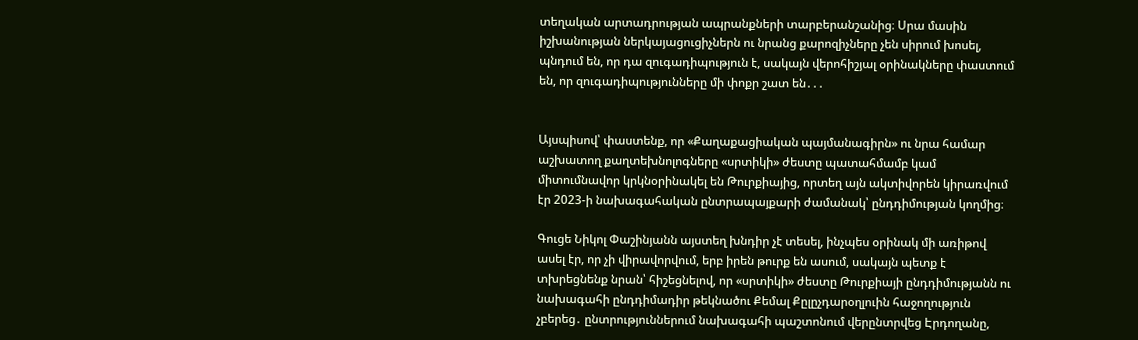տեղական արտադրության ապրանքների տարբերանշանից։ Սրա մասին իշխանության ներկայացուցիչներն ու նրանց քարոզիչները չեն սիրում խոսել, պնդում են, որ դա զուգադիպություն է, սակայն վերոհիշյալ օրինակները փաստում են, որ զուգադիպությունները մի փոքր շատ են․․․


Այսպիսով՝ փաստենք, որ «Քաղաքացիական պայմանագիրն» ու նրա համար աշխատող քաղտեխնոլոգները «սրտիկի» ժեստը պատահմամբ կամ միտումնավոր կրկնօրինակել են Թուրքիայից, որտեղ այն ակտիվորեն կիրառվում էր 2023-ի նախագահական ընտրապայքարի ժամանակ՝ ընդդիմության կողմից։

Գուցե Նիկոլ Փաշինյանն այստեղ խնդիր չէ տեսել, ինչպես օրինակ մի առիթով ասել էր, որ չի վիրավորվում, երբ իրեն թուրք են ասում, սակայն պետք է տխրեցնենք նրան՝ հիշեցնելով, որ «սրտիկի» ժեստը Թուրքիայի ընդդիմությանն ու նախագահի ընդդիմադիր թեկնածու Քեմալ Քըլըչդարօղլուին հաջողություն չբերեց․ ընտրություններում նախագահի պաշտոնում վերընտրվեց Էրդողանը,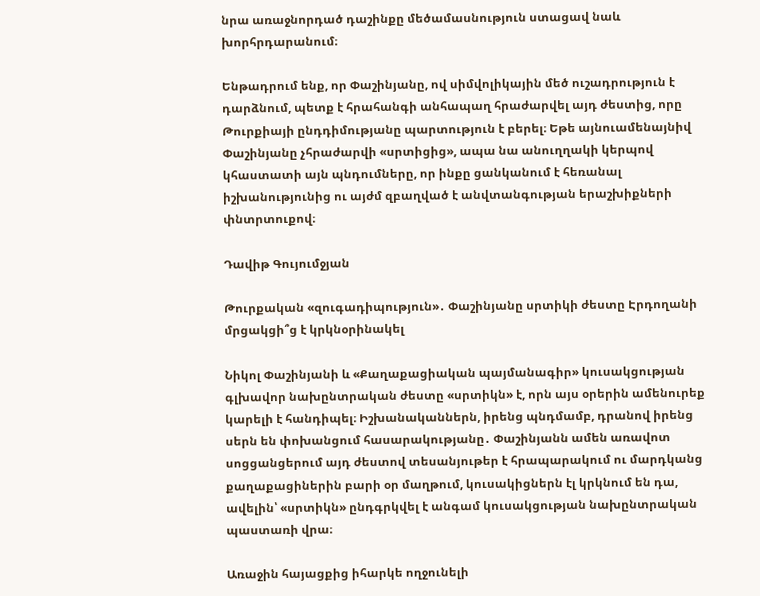նրա առաջնորդած դաշինքը մեծամասնություն ստացավ նաև խորհրդարանում։

Ենթադրում ենք, որ Փաշինյանը, ով սիմվոլիկային մեծ ուշադրություն է դարձնում, պետք է հրահանգի անհապաղ հրաժարվել այդ ժեստից, որը Թուրքիայի ընդդիմությանը պարտություն է բերել։ Եթե այնուամենայնիվ Փաշինյանը չհրաժարվի «սրտիցից», ապա նա անուղղակի կերպով կհաստատի այն պնդումները, որ ինքը ցանկանում է հեռանալ իշխանությունից ու այժմ զբաղված է անվտանգության երաշխիքների փնտրտուքով։

Դավիթ Գույումջյան

Թուրքական «զուգադիպություն»․ Փաշինյանը սրտիկի ժեստը Էրդողանի մրցակցի՞ց է կրկնօրինակել

Նիկոլ Փաշինյանի և «Քաղաքացիական պայմանագիր» կուսակցության գլխավոր նախընտրական ժեստը «սրտիկն» է, որն այս օրերին ամենուրեք կարելի է հանդիպել։ Իշխանականներն, իրենց պնդմամբ, դրանով իրենց սերն են փոխանցում հասարակությանը․ Փաշինյանն ամեն առավոտ սոցցանցերում այդ ժեստով տեսանյութեր է հրապարակում ու մարդկանց քաղաքացիներին բարի օր մաղթում, կուսակիցներն էլ կրկնում են դա, ավելին՝ «սրտիկն» ընդգրկվել է անգամ կուսակցության նախընտրական պաստառի վրա։

Առաջին հայացքից իհարկե ողջունելի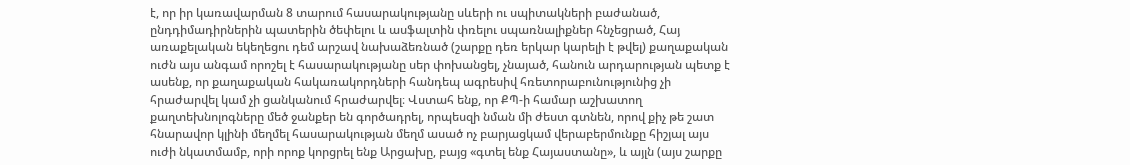է, որ իր կառավարման 8 տարում հասարակությանը սևերի ու սպիտակների բաժանած, ընդդիմադիրներին պատերին ծեփելու և ասֆալտին փռելու սպառնալիքներ հնչեցրած, Հայ առաքելական եկեղեցու դեմ արշավ նախաձեռնած (շարքը դեռ երկար կարելի է թվել) քաղաքական ուժն այս անգամ որոշել է հասարակությանը սեր փոխանցել, չնայած, հանուն արդարության պետք է ասենք, որ քաղաքական հակառակորդների հանդեպ ագրեսիվ հռետորաբունությունից չի հրաժարվել կամ չի ցանկանում հրաժարվել։ Վստահ ենք, որ ՔՊ-ի համար աշխատող քաղտեխնոլոգները մեծ ջանքեր են գործադրել, որպեսզի նման մի ժեստ գտնեն, որով քիչ թե շատ հնարավոր կլինի մեղմել հասարակության մեղմ ասած ոչ բարյացկամ վերաբերմունքը հիշյալ այս ուժի նկատմամբ, որի որոք կորցրել ենք Արցախը, բայց «գտել ենք Հայաստանը», և այլն (այս շարքը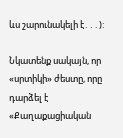ևս շարունակելի է․․․):

Նկատենք սակայն, որ «սրտիկի» ժեստը, որը դարձել է «Քաղաքացիական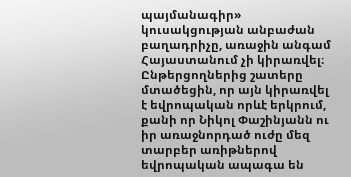պայմանագիր» կուսակցության անբաժան բաղադրիչը, առաջին անգամ Հայաստանում չի կիրառվել։ Ընթերցողներից շատերը մտածեցին, որ այն կիրառվել է եվրոպական որևէ երկրում, քանի որ Նիկոլ Փաշինյանն ու իր առաջնորդած ուժը մեզ տարբեր առիթներով եվրոպական ապագա են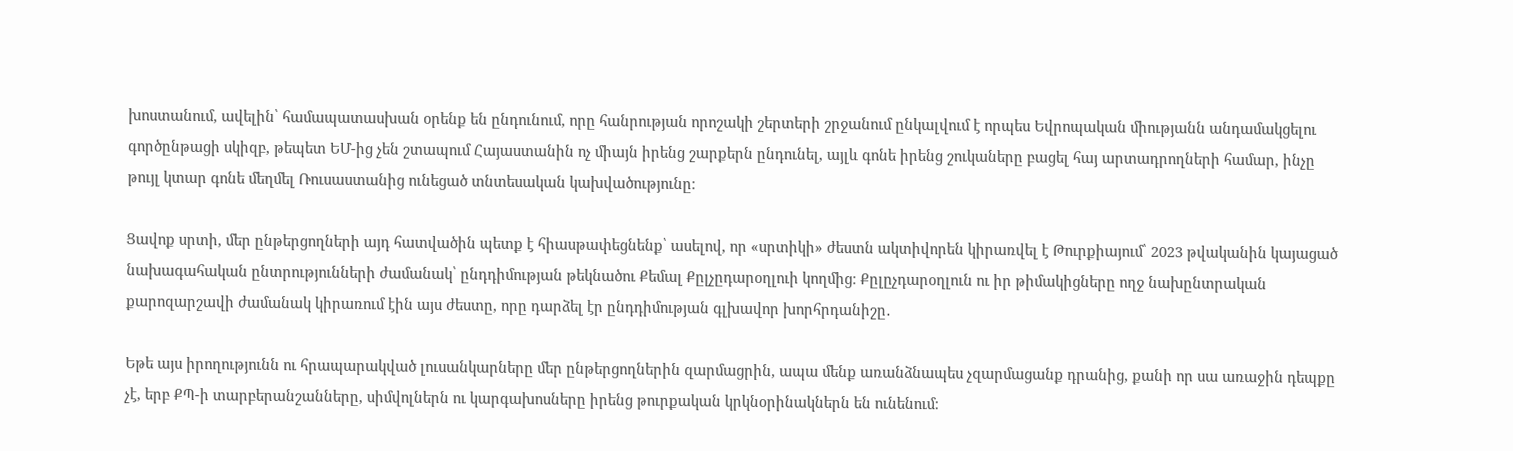խոստանում, ավելին՝ համապատասխան օրենք են ընդունում, որը հանրության որոշակի շերտերի շրջանում ընկալվում է որպես Եվրոպական միությանն անդամակցելու գործընթացի սկիզբ, թեպետ ԵՄ-ից չեն շտապում Հայաստանին ոչ միայն իրենց շարքերն ընդունել, այլև գոնե իրենց շուկաները բացել հայ արտադրողների համար, ինչը թույլ կտար գոնե մեղմել Ռուսաստանից ունեցած տնտեսական կախվածությունը։

Ցավոք սրտի, մեր ընթերցողների այդ հատվածին պետք է հիասթափեցնենք՝ ասելով, որ «սրտիկի» ժեստն ակտիվորեն կիրառվել է Թուրքիայում՝ 2023 թվականին կայացած նախագահական ընտրությունների ժամանակ՝ ընդդիմության թեկնածու Քեմալ Քըլչըդարօղլուի կողմից։ Քըլըչդարօղլուն ու իր թիմակիցները ողջ նախընտրական քարոզարշավի ժամանակ կիրառում էին այս ժեստը, որը դարձել էր ընդդիմության գլխավոր խորհրդանիշը․

Եթե այս իրողությունն ու հրապարակված լուսանկարները մեր ընթերցողներին զարմացրին, ապա մենք առանձնապես չզարմացանք դրանից, քանի որ սա առաջին դեպքը չէ, երբ ՔՊ-ի տարբերանշանները, սիմվոլներն ու կարգախոսները իրենց թուրքական կրկնօրինակներն են ունենում։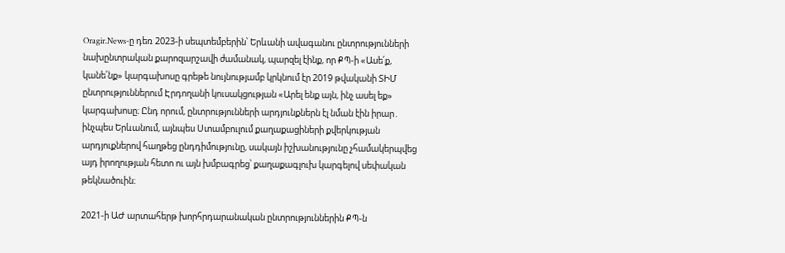Oragir.News-ը դեռ 2023-ի սեպտեմբերին՝ Երևանի ավագանու ընտրությունների նախընտրական քարոզարշավի ժամանակ, պարզել էինք, որ ՔՊ-ի «Ասե՛ք, կանե՛նք» կարգախոսը գրեթե նույնությամբ կրկնում էր 2019 թվականի ՏԻՄ ընտրություններում Էրդողանի կուսակցության «Արել ենք այն, ինչ ասել եք» կարգախոսը։ Ընդ որում, ընտրությունների արդյունքներն էլ նման էին իրար․ ինչպես Երևանում, այնպես Ստամբուլում քաղաքացիների քվերկության արդյուքներով հաղթեց ընդդիմությունը, սակայն իշխանությունը չհամակերպվեց այդ իրողության հետո ու այն խմբագրեց՝ քաղաքագլուխ կարգելով սեփական թեկնածուին։

2021-ի ԱԺ արտահերթ խորհրդարանական ընտրություններին ՔՊ-ն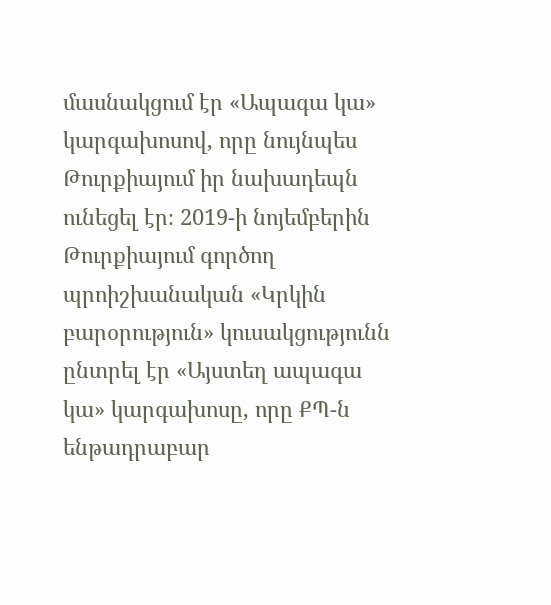մասնակցում էր «Ապագա կա» կարգախոսով, որը նույնպես Թուրքիայում իր նախադեպն ունեցել էր։ 2019-ի նոյեմբերին Թուրքիայում գործող պրոիշխանական «Կրկին բարօրություն» կուսակցությունն ընտրել էր «Այստեղ ապագա կա» կարգախոսը, որը ՔՊ-ն ենթադրաբար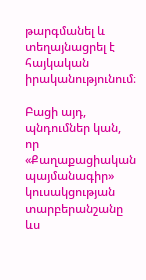թարգմանել և տեղայնացրել է հայկական իրականությունում։

Բացի այդ, պնդումներ կան, որ «Քաղաքացիական պայմանագիր» կուսակցության տարբերանշանը ևս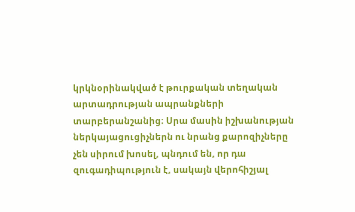կրկնօրինակված է թուրքական տեղական արտադրության ապրանքների տարբերանշանից։ Սրա մասին իշխանության ներկայացուցիչներն ու նրանց քարոզիչները չեն սիրում խոսել, պնդում են, որ դա զուգադիպություն է, սակայն վերոհիշյալ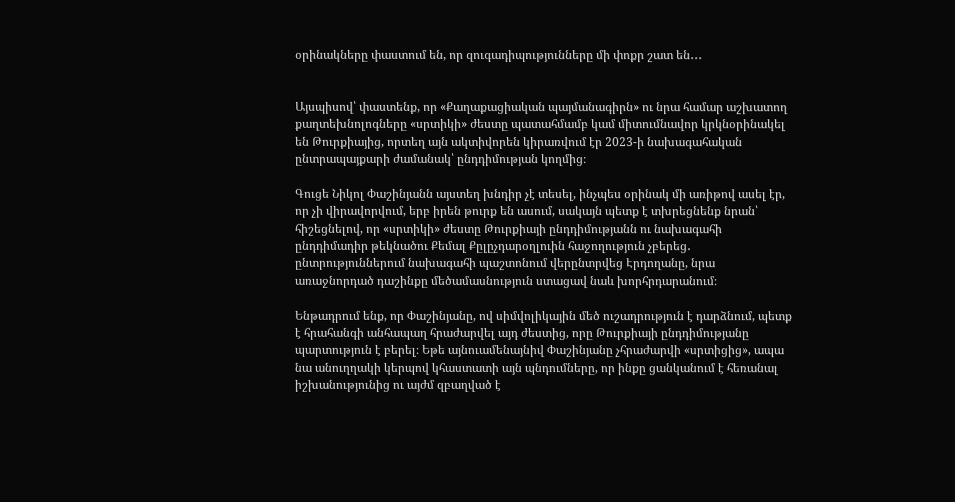օրինակները փաստում են, որ զուգադիպությունները մի փոքր շատ են․․․


Այսպիսով՝ փաստենք, որ «Քաղաքացիական պայմանագիրն» ու նրա համար աշխատող քաղտեխնոլոգները «սրտիկի» ժեստը պատահմամբ կամ միտումնավոր կրկնօրինակել են Թուրքիայից, որտեղ այն ակտիվորեն կիրառվում էր 2023-ի նախագահական ընտրապայքարի ժամանակ՝ ընդդիմության կողմից։

Գուցե Նիկոլ Փաշինյանն այստեղ խնդիր չէ տեսել, ինչպես օրինակ մի առիթով ասել էր, որ չի վիրավորվում, երբ իրեն թուրք են ասում, սակայն պետք է տխրեցնենք նրան՝ հիշեցնելով, որ «սրտիկի» ժեստը Թուրքիայի ընդդիմությանն ու նախագահի ընդդիմադիր թեկնածու Քեմալ Քըլըչդարօղլուին հաջողություն չբերեց․ ընտրություններում նախագահի պաշտոնում վերընտրվեց Էրդողանը, նրա առաջնորդած դաշինքը մեծամասնություն ստացավ նաև խորհրդարանում։

Ենթադրում ենք, որ Փաշինյանը, ով սիմվոլիկային մեծ ուշադրություն է դարձնում, պետք է հրահանգի անհապաղ հրաժարվել այդ ժեստից, որը Թուրքիայի ընդդիմությանը պարտություն է բերել։ Եթե այնուամենայնիվ Փաշինյանը չհրաժարվի «սրտիցից», ապա նա անուղղակի կերպով կհաստատի այն պնդումները, որ ինքը ցանկանում է հեռանալ իշխանությունից ու այժմ զբաղված է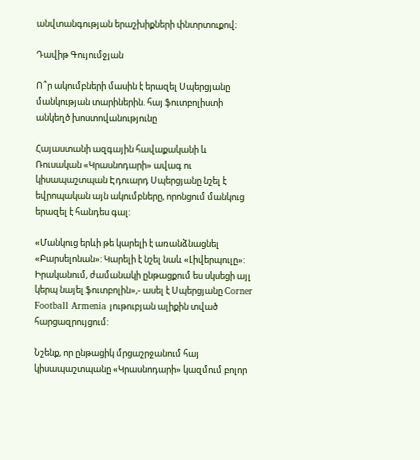անվտանգության երաշխիքների փնտրտուքով։

Դավիթ Գույումջյան

Ո՞ր ակումբների մասին է երազել Սպերցյանը մանկության տարիներին. հայ ֆուտբոլիստի անկեղծ խոստովանությունը

Հայաստանի ազգային հավաքականի և Ռուսական «Կրասնոդարի» ավագ ու կիսապաշտպան Էդուարդ Սպերցյանը նշել է եվրոպական այն ակումբները, որոնցում մանկուց երազել է հանդես գալ:

«Մանկուց երևի թե կարելի է առանձնացնել «Բարսելոնան»: Կարելի է նշել նաև «Լիվերպուլը»: Իրականում, ժամանակի ընթացքում ես սկսեցի այլ կերպ նայել ֆուտբոլին»,- ասել է Սպերցյանը Corner Football Armenia յութուբյան ալիքին տված հարցազրույցում:

Նշենք, որ ընթացիկ մրցաշրջանում հայ կիսապաշտպանը «Կրասնոդարի» կազմում բոլոր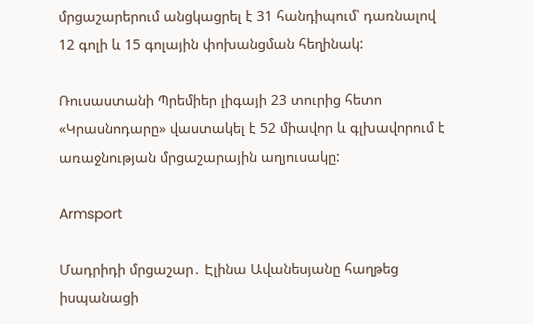մրցաշարերում անցկացրել է 31 հանդիպում՝ դառնալով 12 գոլի և 15 գոլային փոխանցման հեղինակ:

Ռուսաստանի Պրեմիեր լիգայի 23 տուրից հետո «Կրասնոդարը» վաստակել է 52 միավոր և գլխավորում է առաջնության մրցաշարային աղյուսակը:

Armsport

Մադրիդի մրցաշար․ Էլինա Ավանեսյանը հաղթեց իսպանացի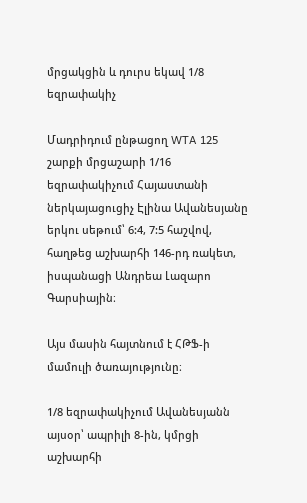մրցակցին և դուրս եկավ 1/8 եզրափակիչ

Մադրիդում ընթացող WTA 125 շարքի մրցաշարի 1/16 եզրափակիչում Հայաստանի ներկայացուցիչ Էլինա Ավանեսյանը երկու սեթում՝ 6:4, 7:5 հաշվով, հաղթեց աշխարհի 146-րդ ռակետ, իսպանացի Անդրեա Լազարո Գարսիային։

Այս մասին հայտնում է ՀԹՖ-ի մամուլի ծառայությունը։

1/8 եզրափակիչում Ավանեսյանն այսօր՝ ապրիլի 8-ին, կմրցի աշխարհի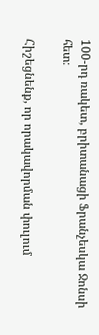100-րդ ռակետ, բրիտանացի Ֆրանչեսկա Ջոնսի հետ։

Հիշեցնենք, որ որակավորման փուլում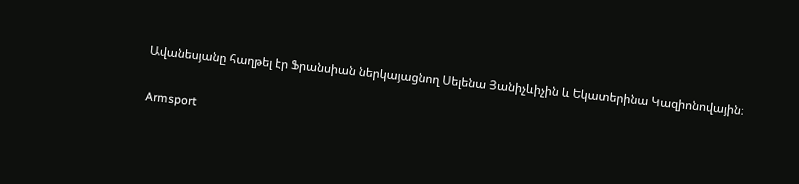Ավանեսյանը հաղթել էր Ֆրանսիան ներկայացնող Սելենա Յանիչևիչին և Եկատերինա Կազիոնովային։

Armsport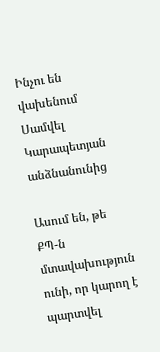Ինչու են վախենում Սամվել Կարապետյան անձնանունից

Ասում են, թե ՔՊ-ն մտավախություն ունի, որ կարող է պարտվել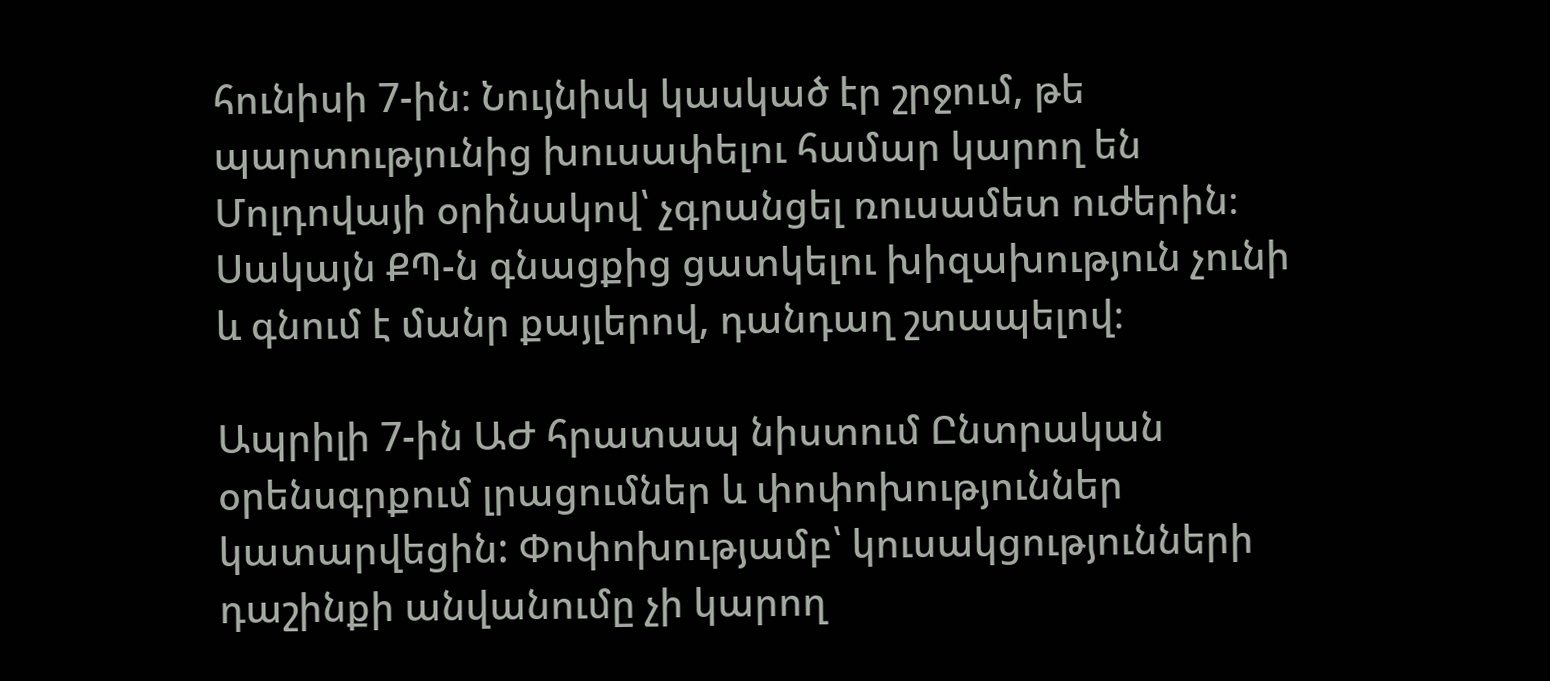հունիսի 7-ին։ Նույնիսկ կասկած էր շրջում, թե պարտությունից խուսափելու համար կարող են Մոլդովայի օրինակով՝ չգրանցել ռուսամետ ուժերին։ Սակայն ՔՊ-ն գնացքից ցատկելու խիզախություն չունի և գնում է մանր քայլերով, դանդաղ շտապելով։

Ապրիլի 7-ին ԱԺ հրատապ նիստում Ընտրական օրենսգրքում լրացումներ և փոփոխություններ կատարվեցին: Փոփոխությամբ՝ կուսակցությունների դաշինքի անվանումը չի կարող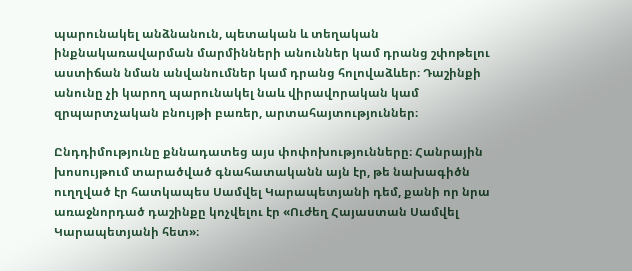պարունակել անձնանուն, պետական և տեղական ինքնակառավարման մարմինների անուններ կամ դրանց շփոթելու աստիճան նման անվանումներ կամ դրանց հոլովաձևեր։ Դաշինքի անունը չի կարող պարունակել նաև վիրավորական կամ զրպարտչական բնույթի բառեր, արտահայտություններ։

Ընդդիմությունը քննադատեց այս փոփոխությունները։ Հանրային խոսույթում տարածված գնահատականն այն էր, թե նախագիծն ուղղված էր հատկապես Սամվել Կարապետյանի դեմ, քանի որ նրա առաջնորդած դաշինքը կոչվելու էր «Ուժեղ Հայաստան Սամվել Կարապետյանի հետ»։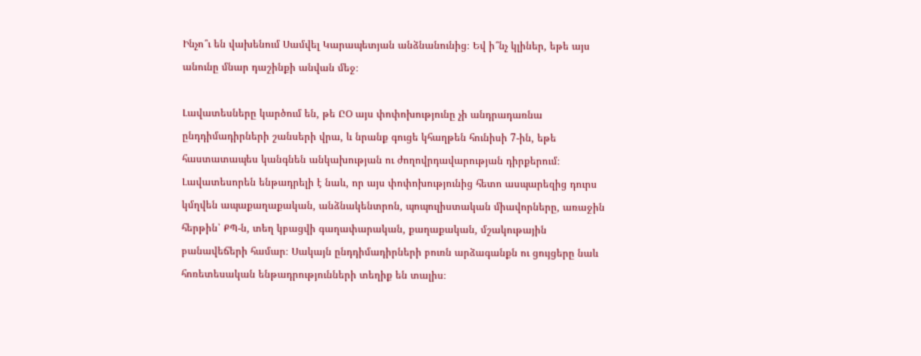Ինչո՞ւ են վախենում Սամվել Կարապետյան անձնանունից։ Եվ ի՞նչ կլիներ, եթե այս անունը մնար դաշինքի անվան մեջ։

Լավատեսները կարծում են, թե ԸՕ այս փոփոխությունը չի անդրադառնա ընդդիմադիրների շանսերի վրա, և նրանք գուցե կհաղթեն հունիսի 7-ին, եթե հաստատապես կանգնեն անկախության ու ժողովրդավարության դիրքերում։ Լավատեսորեն ենթադրելի է նաև, որ այս փոփոխությունից հետո ասպարեզից դուրս կմղվեն ապաքաղաքական, անձնակենտրոն, պոպուլիստական միավորները, առաջին հերթին՝ ՔՊ-ն, տեղ կբացվի գաղափարական, քաղաքական, մշակութային բանավեճերի համար։ Սակայն ընդդիմադիրների բուռն արձագանքն ու ցույցերը նաև հոռետեսական ենթադրությունների տեղիք են տալիս։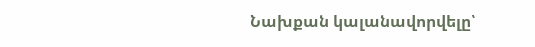Նախքան կալանավորվելը՝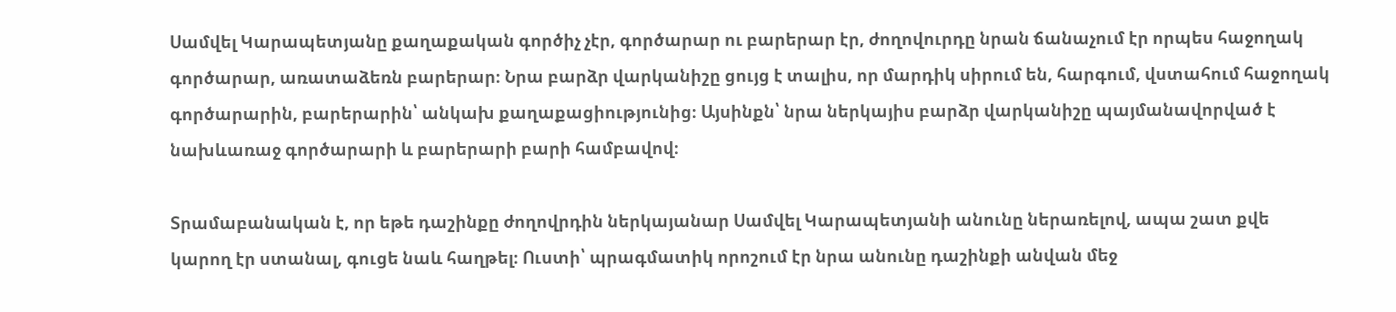Սամվել Կարապետյանը քաղաքական գործիչ չէր, գործարար ու բարերար էր, ժողովուրդը նրան ճանաչում էր որպես հաջողակ գործարար, առատաձեռն բարերար։ Նրա բարձր վարկանիշը ցույց է տալիս, որ մարդիկ սիրում են, հարգում, վստահում հաջողակ գործարարին, բարերարին՝ անկախ քաղաքացիությունից։ Այսինքն՝ նրա ներկայիս բարձր վարկանիշը պայմանավորված է նախևառաջ գործարարի և բարերարի բարի համբավով։

Տրամաբանական է, որ եթե դաշինքը ժողովրդին ներկայանար Սամվել Կարապետյանի անունը ներառելով, ապա շատ քվե կարող էր ստանալ, գուցե նաև հաղթել։ Ուստի՝ պրագմատիկ որոշում էր նրա անունը դաշինքի անվան մեջ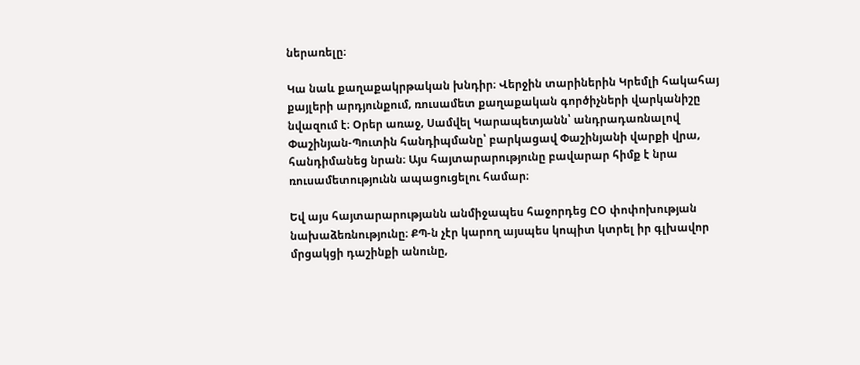ներառելը։

Կա նաև քաղաքակրթական խնդիր։ Վերջին տարիներին Կրեմլի հակահայ քայլերի արդյունքում, ռուսամետ քաղաքական գործիչների վարկանիշը նվազում է։ Օրեր առաջ, Սամվել Կարապետյանն՝ անդրադառնալով Փաշինյան-Պուտին հանդիպմանը՝ բարկացավ Փաշինյանի վարքի վրա, հանդիմանեց նրան։ Այս հայտարարությունը բավարար հիմք է նրա ռուսամետությունն ապացուցելու համար։

Եվ այս հայտարարությանն անմիջապես հաջորդեց ԸՕ փոփոխության նախաձեռնությունը։ ՔՊ-ն չէր կարող այսպես կոպիտ կտրել իր գլխավոր մրցակցի դաշինքի անունը,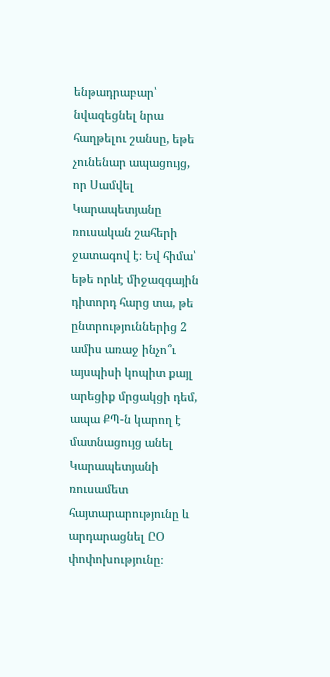ենթադրաբար՝ նվազեցնել նրա հաղթելու շանսը, եթե չունենար ապացույց, որ Սամվել Կարապետյանը ռուսական շահերի ջատագով է։ Եվ հիմա՝ եթե որևէ միջազգային դիտորդ հարց տա, թե ընտրություններից 2 ամիս առաջ ինչո՞ւ այսպիսի կոպիտ քայլ արեցիք մրցակցի դեմ, ապա ՔՊ-ն կարող է մատնացույց անել Կարապետյանի ռուսամետ հայտարարությունը և արդարացնել ԸՕ փոփոխությունը։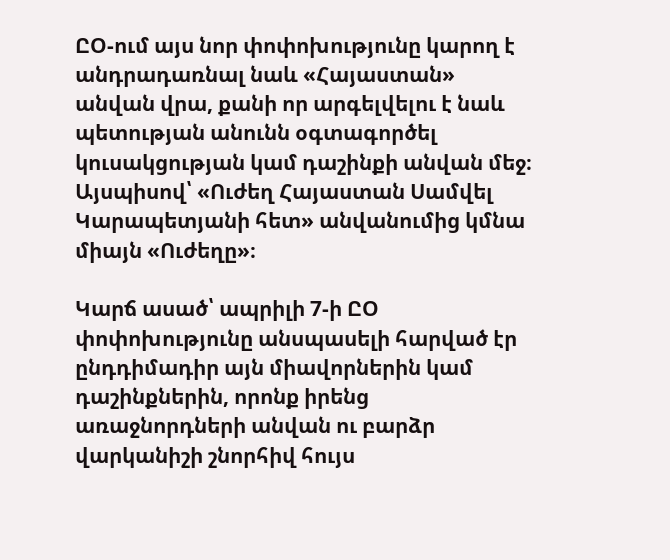ԸՕ-ում այս նոր փոփոխությունը կարող է անդրադառնալ նաև «Հայաստան» անվան վրա, քանի որ արգելվելու է նաև պետության անունն օգտագործել կուսակցության կամ դաշինքի անվան մեջ։ Այսպիսով՝ «Ուժեղ Հայաստան Սամվել Կարապետյանի հետ» անվանումից կմնա միայն «Ուժեղը»։

Կարճ ասած՝ ապրիլի 7-ի ԸՕ փոփոխությունը անսպասելի հարված էր ընդդիմադիր այն միավորներին կամ դաշինքներին, որոնք իրենց առաջնորդների անվան ու բարձր վարկանիշի շնորհիվ հույս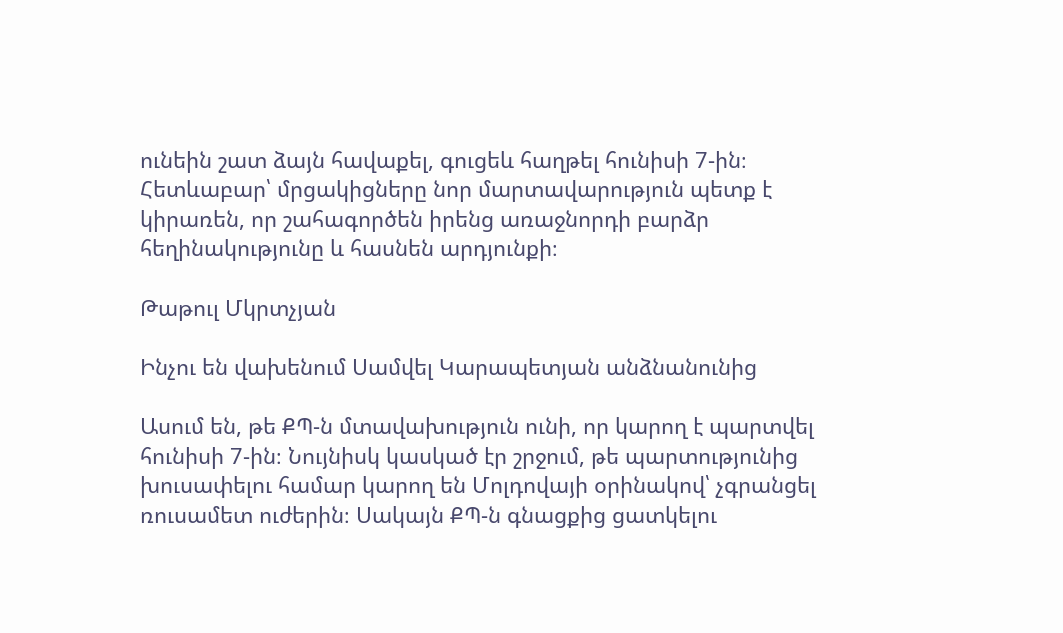ունեին շատ ձայն հավաքել, գուցեև հաղթել հունիսի 7-ին։ Հետևաբար՝ մրցակիցները նոր մարտավարություն պետք է կիրառեն, որ շահագործեն իրենց առաջնորդի բարձր հեղինակությունը և հասնեն արդյունքի։

Թաթուլ Մկրտչյան

Ինչու են վախենում Սամվել Կարապետյան անձնանունից

Ասում են, թե ՔՊ-ն մտավախություն ունի, որ կարող է պարտվել հունիսի 7-ին։ Նույնիսկ կասկած էր շրջում, թե պարտությունից խուսափելու համար կարող են Մոլդովայի օրինակով՝ չգրանցել ռուսամետ ուժերին։ Սակայն ՔՊ-ն գնացքից ցատկելու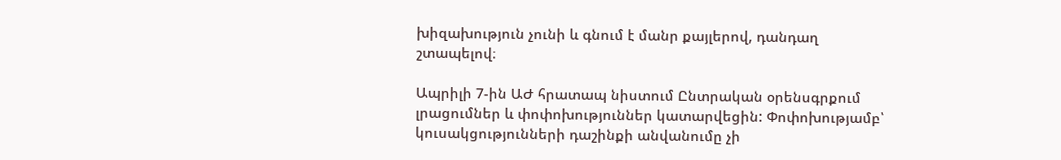խիզախություն չունի և գնում է մանր քայլերով, դանդաղ շտապելով։

Ապրիլի 7-ին ԱԺ հրատապ նիստում Ընտրական օրենսգրքում լրացումներ և փոփոխություններ կատարվեցին: Փոփոխությամբ՝ կուսակցությունների դաշինքի անվանումը չի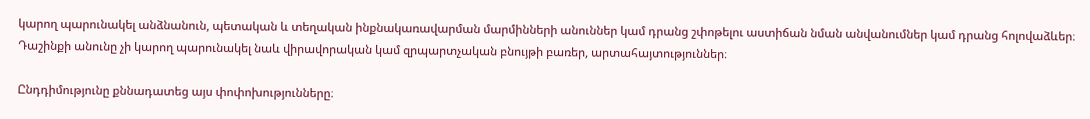կարող պարունակել անձնանուն, պետական և տեղական ինքնակառավարման մարմինների անուններ կամ դրանց շփոթելու աստիճան նման անվանումներ կամ դրանց հոլովաձևեր։ Դաշինքի անունը չի կարող պարունակել նաև վիրավորական կամ զրպարտչական բնույթի բառեր, արտահայտություններ։

Ընդդիմությունը քննադատեց այս փոփոխությունները։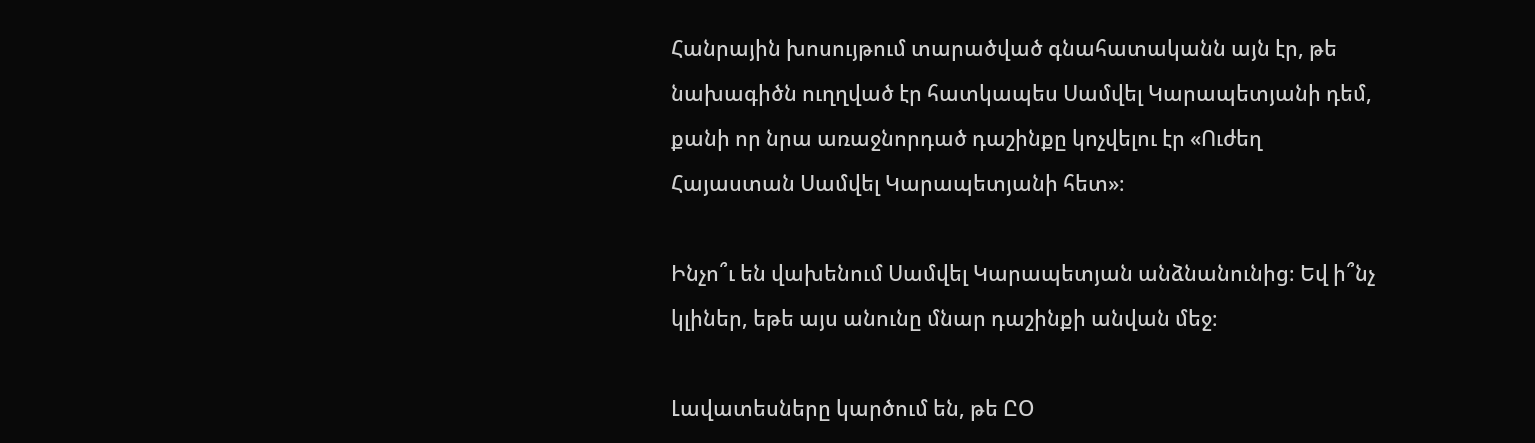Հանրային խոսույթում տարածված գնահատականն այն էր, թե նախագիծն ուղղված էր հատկապես Սամվել Կարապետյանի դեմ, քանի որ նրա առաջնորդած դաշինքը կոչվելու էր «Ուժեղ Հայաստան Սամվել Կարապետյանի հետ»։

Ինչո՞ւ են վախենում Սամվել Կարապետյան անձնանունից։ Եվ ի՞նչ կլիներ, եթե այս անունը մնար դաշինքի անվան մեջ։

Լավատեսները կարծում են, թե ԸՕ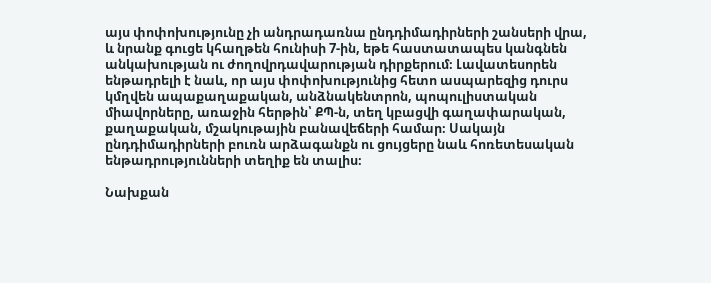այս փոփոխությունը չի անդրադառնա ընդդիմադիրների շանսերի վրա, և նրանք գուցե կհաղթեն հունիսի 7-ին, եթե հաստատապես կանգնեն անկախության ու ժողովրդավարության դիրքերում։ Լավատեսորեն ենթադրելի է նաև, որ այս փոփոխությունից հետո ասպարեզից դուրս կմղվեն ապաքաղաքական, անձնակենտրոն, պոպուլիստական միավորները, առաջին հերթին՝ ՔՊ-ն, տեղ կբացվի գաղափարական, քաղաքական, մշակութային բանավեճերի համար։ Սակայն ընդդիմադիրների բուռն արձագանքն ու ցույցերը նաև հոռետեսական ենթադրությունների տեղիք են տալիս։

Նախքան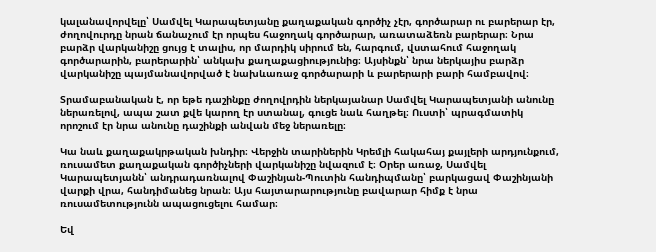կալանավորվելը՝ Սամվել Կարապետյանը քաղաքական գործիչ չէր, գործարար ու բարերար էր, ժողովուրդը նրան ճանաչում էր որպես հաջողակ գործարար, առատաձեռն բարերար։ Նրա բարձր վարկանիշը ցույց է տալիս, որ մարդիկ սիրում են, հարգում, վստահում հաջողակ գործարարին, բարերարին՝ անկախ քաղաքացիությունից։ Այսինքն՝ նրա ներկայիս բարձր վարկանիշը պայմանավորված է նախևառաջ գործարարի և բարերարի բարի համբավով։

Տրամաբանական է, որ եթե դաշինքը ժողովրդին ներկայանար Սամվել Կարապետյանի անունը ներառելով, ապա շատ քվե կարող էր ստանալ, գուցե նաև հաղթել։ Ուստի՝ պրագմատիկ որոշում էր նրա անունը դաշինքի անվան մեջ ներառելը։

Կա նաև քաղաքակրթական խնդիր։ Վերջին տարիներին Կրեմլի հակահայ քայլերի արդյունքում, ռուսամետ քաղաքական գործիչների վարկանիշը նվազում է։ Օրեր առաջ, Սամվել Կարապետյանն՝ անդրադառնալով Փաշինյան-Պուտին հանդիպմանը՝ բարկացավ Փաշինյանի վարքի վրա, հանդիմանեց նրան։ Այս հայտարարությունը բավարար հիմք է նրա ռուսամետությունն ապացուցելու համար։

Եվ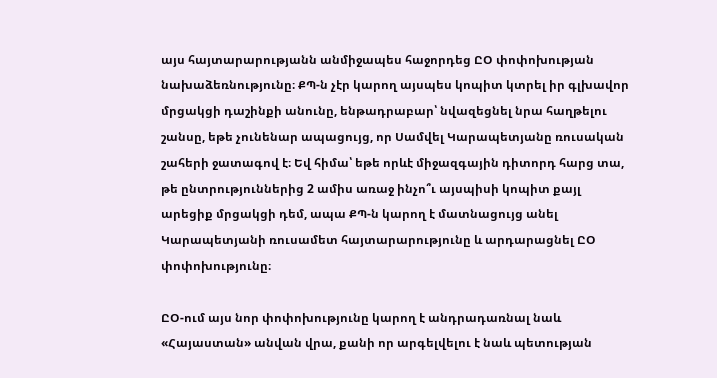այս հայտարարությանն անմիջապես հաջորդեց ԸՕ փոփոխության նախաձեռնությունը։ ՔՊ-ն չէր կարող այսպես կոպիտ կտրել իր գլխավոր մրցակցի դաշինքի անունը, ենթադրաբար՝ նվազեցնել նրա հաղթելու շանսը, եթե չունենար ապացույց, որ Սամվել Կարապետյանը ռուսական շահերի ջատագով է։ Եվ հիմա՝ եթե որևէ միջազգային դիտորդ հարց տա, թե ընտրություններից 2 ամիս առաջ ինչո՞ւ այսպիսի կոպիտ քայլ արեցիք մրցակցի դեմ, ապա ՔՊ-ն կարող է մատնացույց անել Կարապետյանի ռուսամետ հայտարարությունը և արդարացնել ԸՕ փոփոխությունը։

ԸՕ-ում այս նոր փոփոխությունը կարող է անդրադառնալ նաև «Հայաստան» անվան վրա, քանի որ արգելվելու է նաև պետության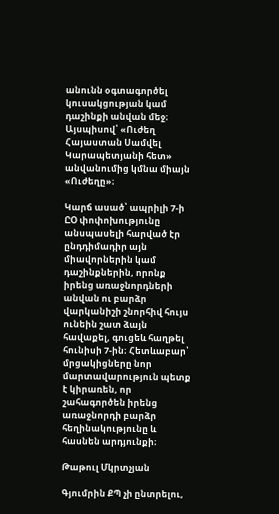անունն օգտագործել կուսակցության կամ դաշինքի անվան մեջ։ Այսպիսով՝ «Ուժեղ Հայաստան Սամվել Կարապետյանի հետ» անվանումից կմնա միայն «Ուժեղը»։

Կարճ ասած՝ ապրիլի 7-ի ԸՕ փոփոխությունը անսպասելի հարված էր ընդդիմադիր այն միավորներին կամ դաշինքներին, որոնք իրենց առաջնորդների անվան ու բարձր վարկանիշի շնորհիվ հույս ունեին շատ ձայն հավաքել, գուցեև հաղթել հունիսի 7-ին։ Հետևաբար՝ մրցակիցները նոր մարտավարություն պետք է կիրառեն, որ շահագործեն իրենց առաջնորդի բարձր հեղինակությունը և հասնեն արդյունքի։

Թաթուլ Մկրտչյան

Գյումրին ՔՊ չի ընտրելու,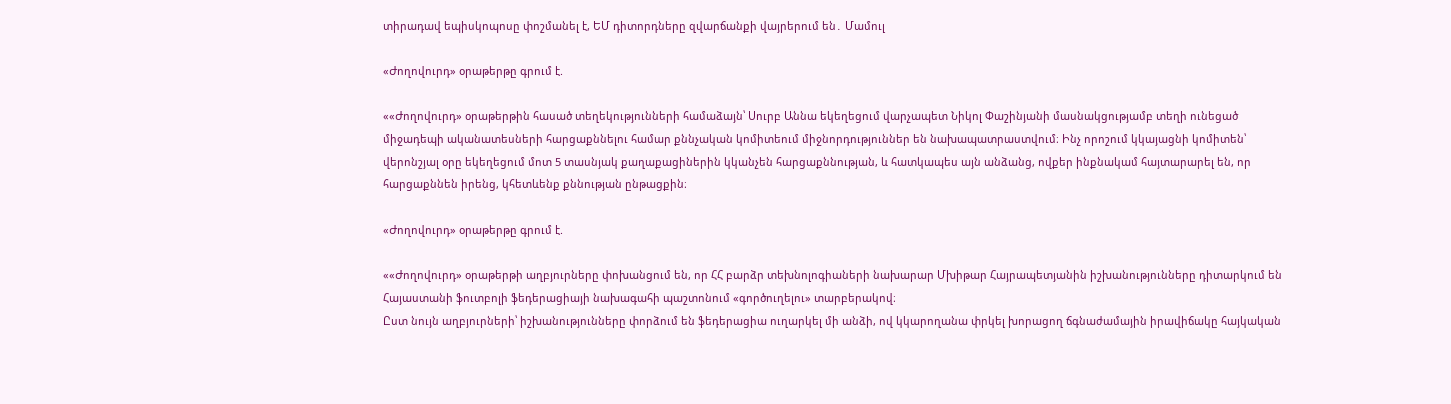տիրադավ եպիսկոպոսը փոշմանել է, ԵՄ դիտորդները զվարճանքի վայրերում են․ Մամուլ

«Ժողովուրդ» օրաթերթը գրում է.

««Ժողովուրդ» օրաթերթին հասած տեղեկությունների համաձայն՝ Սուրբ Աննա եկեղեցում վարչապետ Նիկոլ Փաշինյանի մասնակցությամբ տեղի ունեցած միջադեպի ականատեսների հարցաքննելու համար քննչական կոմիտեում միջնորդություններ են նախապատրաստվում։ Ինչ որոշում կկայացնի կոմիտեն՝ վերոնշյալ օրը եկեղեցում մոտ 5 տասնյակ քաղաքացիներին կկանչեն հարցաքննության, և հատկապես այն անձանց, ովքեր ինքնակամ հայտարարել են, որ հարցաքննեն իրենց, կհետևենք քննության ընթացքին։

«Ժողովուրդ» օրաթերթը գրում է.

««Ժողովուրդ» օրաթերթի աղբյուրները փոխանցում են, որ ՀՀ բարձր տեխնոլոգիաների նախարար Մխիթար Հայրապետյանին իշխանությունները դիտարկում են Հայաստանի ֆուտբոլի ֆեդերացիայի նախագահի պաշտոնում «գործուղելու» տարբերակով։
Ըստ նույն աղբյուրների՝ իշխանությունները փորձում են ֆեդերացիա ուղարկել մի անձի, ով կկարողանա փրկել խորացող ճգնաժամային իրավիճակը հայկական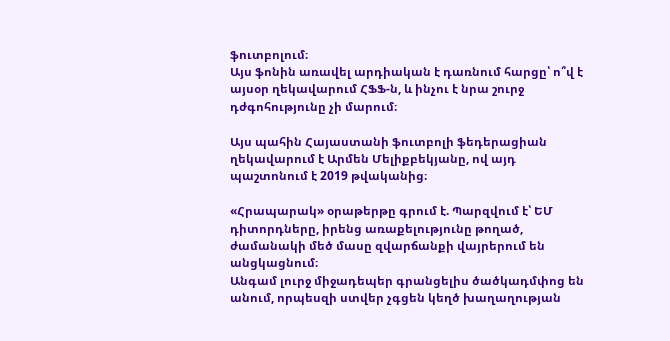ֆուտբոլում։
Այս ֆոնին առավել արդիական է դառնում հարցը՝ ո՞վ է այսօր ղեկավարում ՀՖՖ-ն, և ինչու է նրա շուրջ դժգոհությունը չի մարում։

Այս պահին Հայաստանի ֆուտբոլի ֆեդերացիան ղեկավարում է Արմեն Մելիքբեկյանը, ով այդ պաշտոնում է 2019 թվականից։

«Հրապարակ» օրաթերթը գրում է. Պարզվում է՝ ԵՄ դիտորդները, իրենց առաքելությունը թողած, ժամանակի մեծ մասը զվարճանքի վայրերում են անցկացնում։
Անգամ լուրջ միջադեպեր գրանցելիս ծածկադմփոց են անում, որպեսզի ստվեր չգցեն կեղծ խաղաղության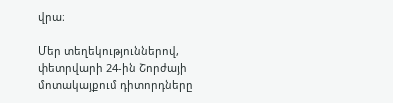վրա։

Մեր տեղեկություններով, փետրվարի 24-ին Շորժայի մոտակայքում դիտորդները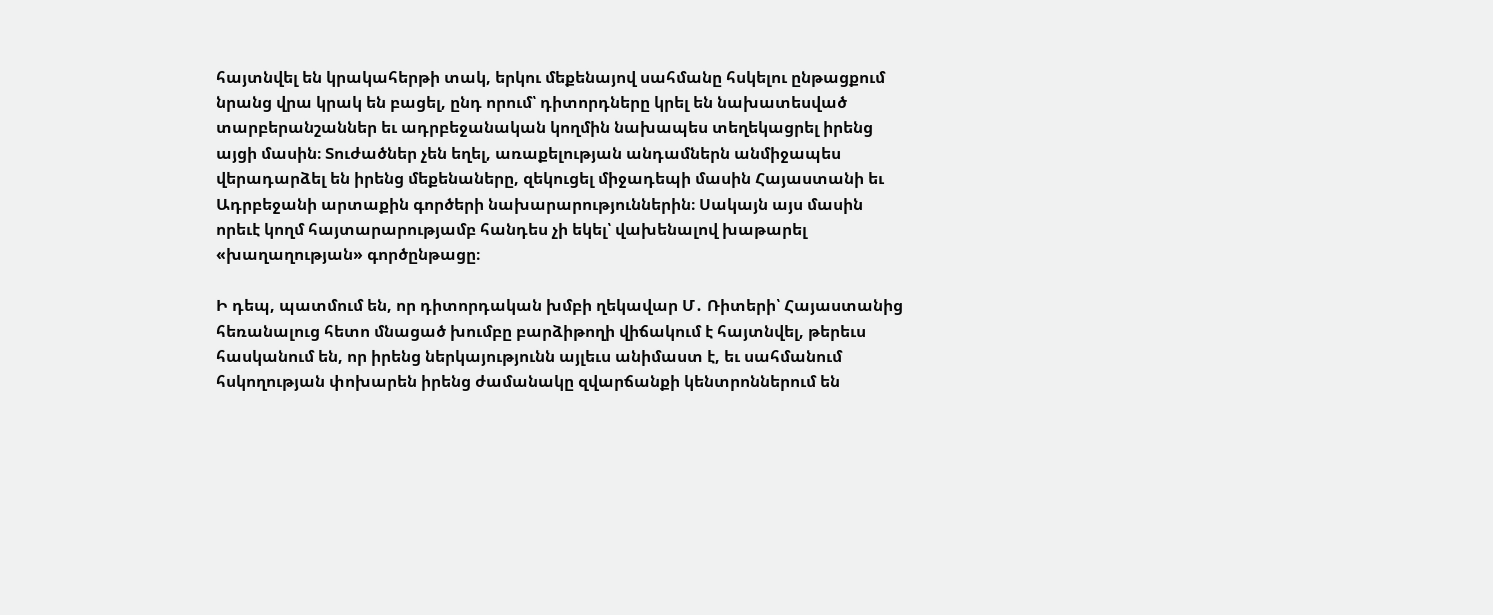հայտնվել են կրակահերթի տակ, երկու մեքենայով սահմանը հսկելու ընթացքում նրանց վրա կրակ են բացել, ընդ որում՝ դիտորդները կրել են նախատեսված տարբերանշաններ եւ ադրբեջանական կողմին նախապես տեղեկացրել իրենց այցի մասին։ Տուժածներ չեն եղել, առաքելության անդամներն անմիջապես վերադարձել են իրենց մեքենաները, զեկուցել միջադեպի մասին Հայաստանի եւ Ադրբեջանի արտաքին գործերի նախարարություններին։ Սակայն այս մասին որեւէ կողմ հայտարարությամբ հանդես չի եկել՝ վախենալով խաթարել «խաղաղության» գործընթացը։

Ի դեպ, պատմում են, որ դիտորդական խմբի ղեկավար Մ․ Ռիտերի՝ Հայաստանից հեռանալուց հետո մնացած խումբը բարձիթողի վիճակում է հայտնվել, թերեւս հասկանում են, որ իրենց ներկայությունն այլեւս անիմաստ է, եւ սահմանում հսկողության փոխարեն իրենց ժամանակը զվարճանքի կենտրոններում են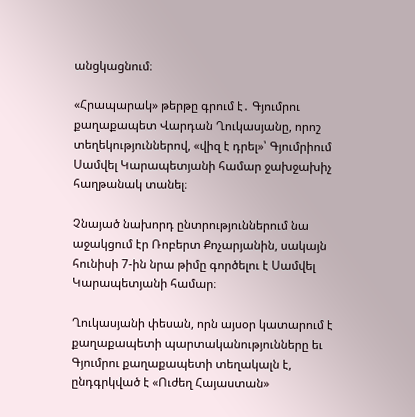անցկացնում։

«Հրապարակ» թերթը գրում է․ Գյումրու քաղաքապետ Վարդան Ղուկասյանը, որոշ տեղեկություններով, «վիզ է դրել»՝ Գյումրիում Սամվել Կարապետյանի համար ջախջախիչ հաղթանակ տանել։

Չնայած նախորդ ընտրություններում նա աջակցում էր Ռոբերտ Քոչարյանին, սակայն հունիսի 7-ին նրա թիմը գործելու է Սամվել Կարապետյանի համար։

Ղուկասյանի փեսան, որն այսօր կատարում է քաղաքապետի պարտականությունները եւ Գյումրու քաղաքապետի տեղակալն է, ընդգրկված է «Ուժեղ Հայաստան»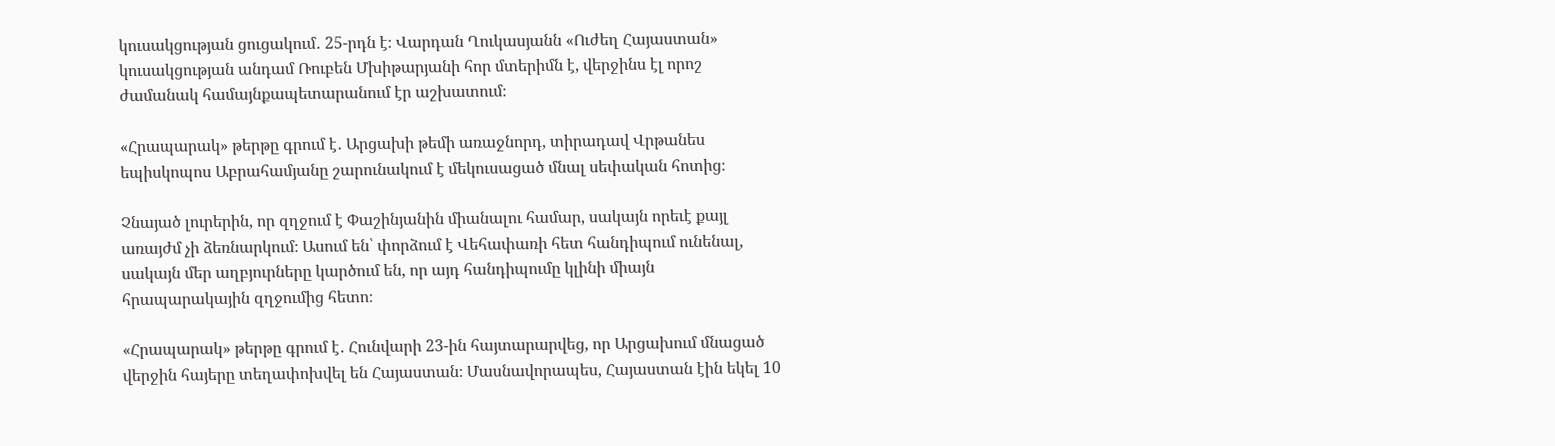կուսակցության ցուցակում․ 25-րդն է։ Վարդան Ղուկասյանն «Ուժեղ Հայաստան» կուսակցության անդամ Ռուբեն Մխիթարյանի հոր մտերիմն է, վերջինս էլ որոշ ժամանակ համայնքապետարանում էր աշխատում։

«Հրապարակ» թերթը գրում է․ Արցախի թեմի առաջնորդ, տիրադավ Վրթանես եպիսկոպոս Աբրահամյանը շարունակում է մեկուսացած մնալ սեփական հոտից։

Չնայած լուրերին, որ զղջում է Փաշինյանին միանալու համար, սակայն որեւէ քայլ առայժմ չի ձեռնարկում։ Ասում են՝ փորձում է Վեհափառի հետ հանդիպում ունենալ, սակայն մեր աղբյուրները կարծում են, որ այդ հանդիպումը կլինի միայն հրապարակային զղջումից հետո։

«Հրապարակ» թերթը գրում է․ Հունվարի 23-ին հայտարարվեց, որ Արցախում մնացած վերջին հայերը տեղափոխվել են Հայաստան։ Մասնավորապես, Հայաստան էին եկել 10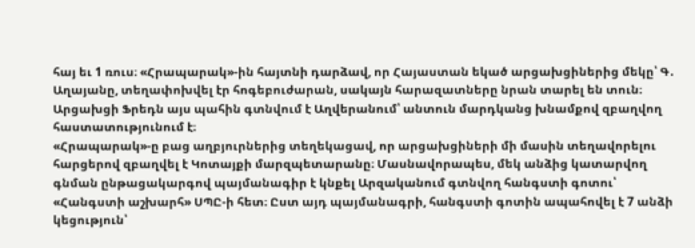հայ եւ 1 ռուս։ «Հրապարակ»-ին հայտնի դարձավ, որ Հայաստան եկած արցախցիներից մեկը՝ Գ․ Աղայանը, տեղափոխվել էր հոգեբուժարան, սակայն հարազատները նրան տարել են տուն։ Արցախցի Ֆրեդն այս պահին գտնվում է Աղվերանում՝ անտուն մարդկանց խնամքով զբաղվող հաստատությունում է։
«Հրապարակ»-ը բաց աղբյուրներից տեղեկացավ, որ արցախցիների մի մասին տեղավորելու հարցերով զբաղվել է Կոտայքի մարզպետարանը։ Մասնավորապես, մեկ անձից կատարվող գնման ընթացակարգով պայմանագիր է կնքել Արզականում գտնվող հանգստի գոտու՝ «Հանգստի աշխարհ» ՍՊԸ-ի հետ։ Ըստ այդ պայմանագրի, հանգստի գոտին ապահովել է 7 անձի կեցություն՝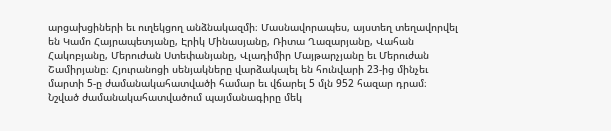արցախցիների եւ ուղեկցող անձնակազմի։ Մասնավորապես, այստեղ տեղավորվել են Կամո Հայրապետյանը, Էրիկ Մինասյանը, Ռիտա Ղազարյանը, Վահան Հակոբյանը, Մերուժան Ստեփանյանը, Վլադիմիր Մայթարչյանը եւ Մերուժան Շամիրյանը։ Հյուրանոցի սենյակները վարձակալել են հունվարի 23-ից մինչեւ մարտի 5-ը ժամանակահատվածի համար եւ վճարել 5 մլն 952 հազար դրամ։ Նշված ժամանակահատվածում պայմանագիրը մեկ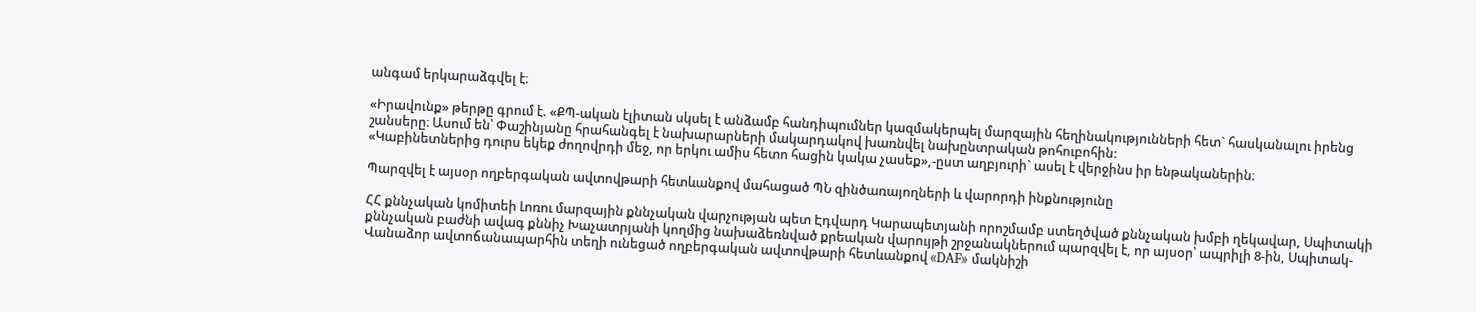անգամ երկարաձգվել է։

«Իրավունք» թերթը գրում է. «ՔՊ-ական էլիտան սկսել է անձամբ հանդիպումներ կազմակերպել մարզային հեղինակությունների հետ` հասկանալու իրենց շանսերը։ Ասում են՝ Փաշինյանը հրահանգել է նախարարների մակարդակով խառնվել նախընտրական թոհուբոհին:
«Կաբինետներից դուրս եկեք ժողովրդի մեջ, որ երկու ամիս հետո հացին կակա չասեք»,-ըստ աղբյուրի` ասել է վերջինս իր ենթականերին։

Պարզվել է այսօր ողբերգական ավտովթարի հետևանքով մահացած ՊՆ զինծառայողների և վարորդի ինքնությունը

ՀՀ քննչական կոմիտեի Լոռու մարզային քննչական վարչության պետ Էդվարդ Կարապետյանի որոշմամբ ստեղծված քննչական խմբի ղեկավար, Սպիտակի քննչական բաժնի ավագ քննիչ Խաչատրյանի կողմից նախաձեռնված քրեական վարույթի շրջանակներում պարզվել է, որ այսօր՝ ապրիլի 8-ին, Սպիտակ-Վանաձոր ավտոճանապարհին տեղի ունեցած ողբերգական ավտովթարի հետևանքով «DAF» մակնիշի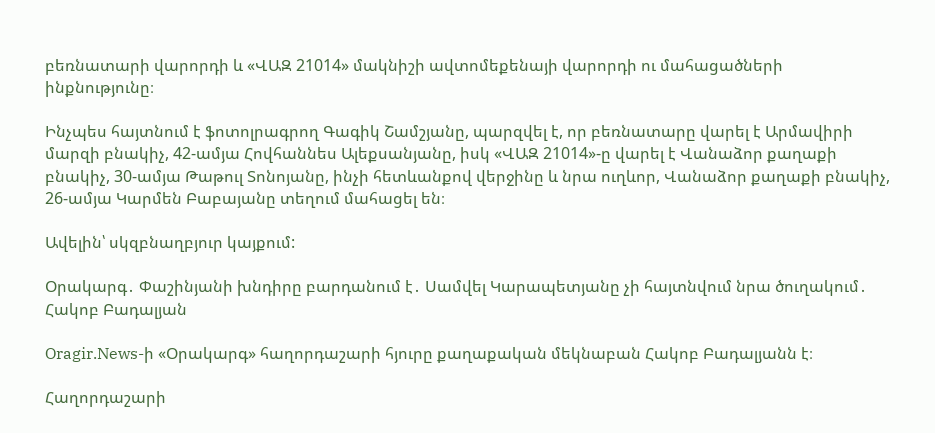բեռնատարի վարորդի և «ՎԱԶ 21014» մակնիշի ավտոմեքենայի վարորդի ու մահացածների ինքնությունը։

Ինչպես հայտնում է ֆոտոլրագրող Գագիկ Շամշյանը, պարզվել է, որ բեռնատարը վարել է Արմավիրի մարզի բնակիչ, 42-ամյա Հովհաննես Ալեքսանյանը, իսկ «ՎԱԶ 21014»-ը վարել է Վանաձոր քաղաքի բնակիչ, 30-ամյա Թաթուլ Տոնոյանը, ինչի հետևանքով վերջինը և նրա ուղևոր, Վանաձոր քաղաքի բնակիչ, 26-ամյա Կարմեն Բաբայանը տեղում մահացել են։

Ավելին՝ սկզբնաղբյուր կայքում:

Օրակարգ․ Փաշինյանի խնդիրը բարդանում է․ Սամվել Կարապետյանը չի հայտնվում նրա ծուղակում․ Հակոբ Բադալյան

Oragir.News-ի «Օրակարգ» հաղորդաշարի հյուրը քաղաքական մեկնաբան Հակոբ Բադալյանն է։

Հաղորդաշարի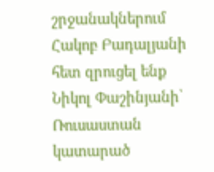շրջանակներում Հակոբ Բադալյանի հետ զրուցել ենք Նիկոլ Փաշինյանի՝ Ռուսաստան կատարած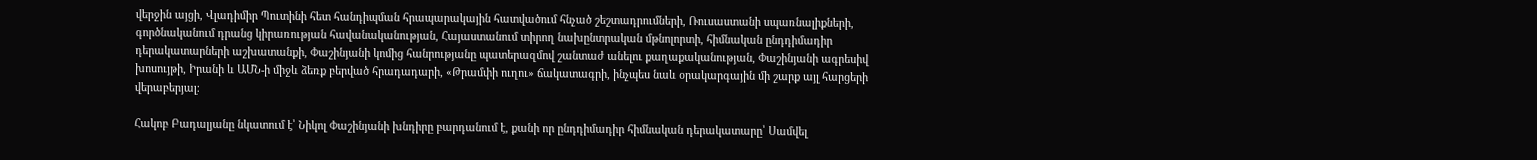վերջին այցի, Վլադիմիր Պուտինի հետ հանդիպման հրապարակային հատվածում հնչած շեշտադրումների, Ռուսաստանի սպառնալիքների, գործնականում դրանց կիրառության հավանականության, Հայաստանում տիրող նախընտրական մթնոլորտի, հիմնական ընդդիմադիր դերակատարների աշխատանքի, Փաշինյանի կոմից հանրությանը պատերազմով շանտաժ անելու քաղաքականության, Փաշինյանի ագրեսիվ խոսույթի, Իրանի և ԱՄՆ-ի միջև ձեռք բերված հրադադարի, «Թրամփի ուղու» ճակատագրի, ինչպես նաև օրակարգային մի շարք այլ հարցերի վերաբերյալ։

Հակոբ Բադալյանը նկատում է՝ Նիկոլ Փաշինյանի խնդիրը բարդանում է, քանի որ ընդդիմադիր հիմնական դերակատարը՝ Սամվել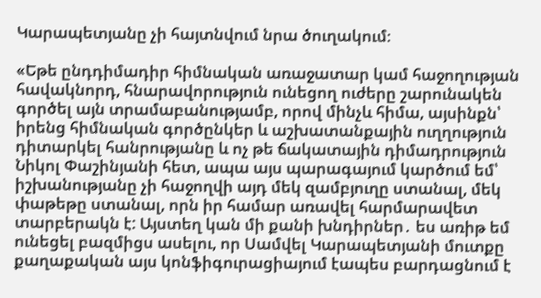Կարապետյանը չի հայտնվում նրա ծուղակում։

«Եթե ընդդիմադիր հիմնական առաջատար կամ հաջողության հավակնորդ, հնարավորություն ունեցող ուժերը շարունակեն գործել այն տրամաբանությամբ, որով մինչև հիմա, այսինքն՝ իրենց հիմնական գործընկեր և աշխատանքային ուղղություն դիտարկել հանրությանը և ոչ թե ճակատային դիմադրություն Նիկոլ Փաշինյանի հետ, ապա այս պարագայում կարծում եմ՝ իշխանությանը չի հաջողվի այդ մեկ զամբյուղը ստանալ, մեկ փաթեթը ստանալ, որն իր համար առավել հարմարավետ տարբերակն է: Այստեղ կան մի քանի խնդիրներ․ ես առիթ եմ ունեցել բազմիցս ասելու, որ Սամվել Կարապետյանի մուտքը քաղաքական այս կոնֆիգուրացիայում էապես բարդացնում է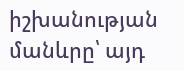իշխանության մանևրը՝ այդ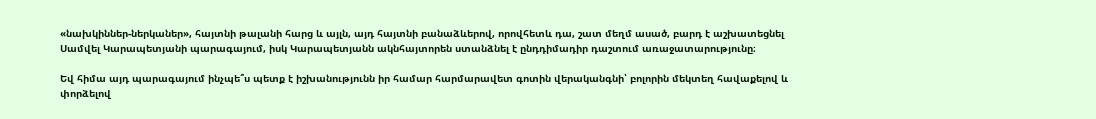«նախկիններ-ներկաներ», հայտնի թալանի հարց և այլն, այդ հայտնի բանաձևերով, որովհետև դա, շատ մեղմ ասած, բարդ է աշխատեցնել Սամվել Կարապետյանի պարագայում, իսկ Կարապետյանն ակնհայտորեն ստանձնել է ընդդիմադիր դաշտում առաջատարությունը։

Եվ հիմա այդ պարագայում ինչպե՞ս պետք է իշխանությունն իր համար հարմարավետ գոտին վերականգնի՝ բոլորին մեկտեղ հավաքելով և փորձելով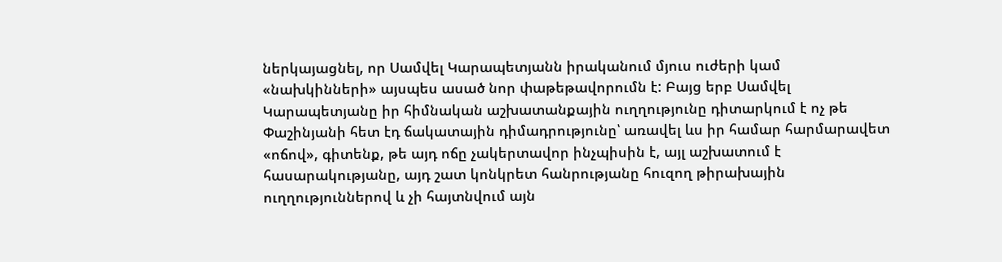ներկայացնել, որ Սամվել Կարապետյանն իրականում մյուս ուժերի կամ «նախկինների» այսպես ասած նոր փաթեթավորումն է: Բայց երբ Սամվել Կարապետյանը իր հիմնական աշխատանքային ուղղությունը դիտարկում է ոչ թե Փաշինյանի հետ էդ ճակատային դիմադրությունը՝ առավել ևս իր համար հարմարավետ «ոճով», գիտենք, թե այդ ոճը չակերտավոր ինչպիսին է, այլ աշխատում է հասարակությանը, այդ շատ կոնկրետ հանրությանը հուզող թիրախային ուղղություններով և չի հայտնվում այն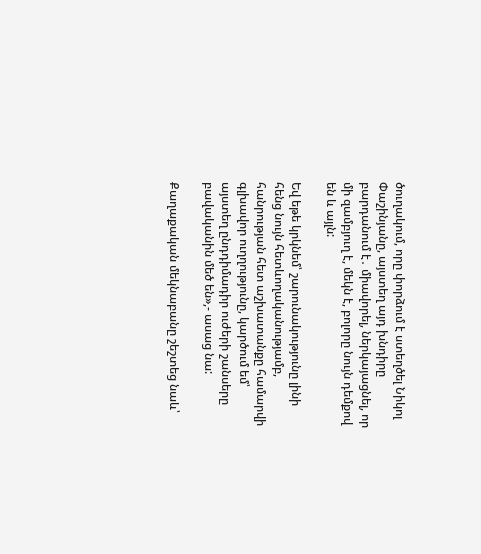ծուղակում, որը փորձում է ստեղծել Նիկոլ Փաշինյանը, այստեղ այդ խնդիրը բարդանում է․ միավորել, ներկայացնել, որ մի զամբյուղ է, մեկն է, բոլորը նույն դեմքով են և այլն:

Եվ եթե կրկնեմ՝ շարունակությունը լինի հենց նույն հետևողականությամբ, հանրության հետ աշխատանքը համարվի գլխավոր ուղղությունը, կարծում եմ՝ այստեղ ընդդիմադիր ուժերի շանսերը բավականին մեծ են»,- ասաց նա:

Քաղաքական մեկնաբանը շեշտեց նաև՝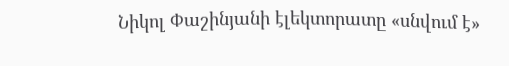Նիկոլ Փաշինյանի էլեկտորատը «սնվում է»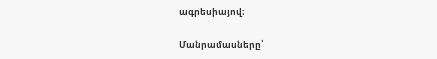ագրեսիայով։

Մանրամասները՝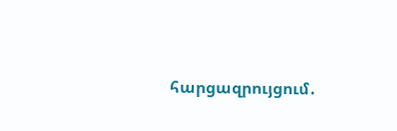հարցազրույցում․